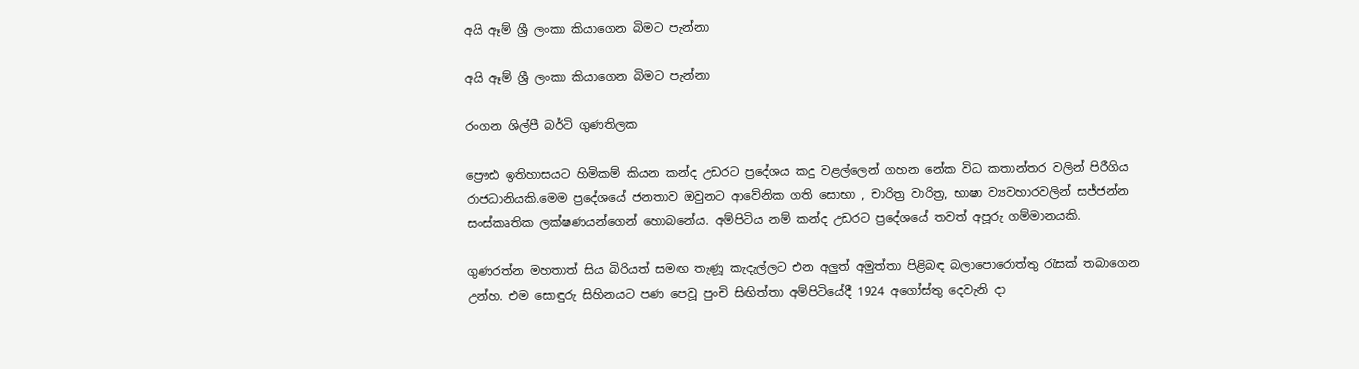අයි ඈම් ශ්‍රී ලංකා කියාගෙන බිමට පැන්නා

අයි ඈම් ශ්‍රී ලංකා කියාගෙන බිමට පැන්නා

රංගන ශිල්පී බර්ටි ගුණතිලක

ප්‍රෞඪ ඉතිහාසයට හිමිකම් කියන කන්ද උඩරට ප්‍රදේශය කදු වළල්ලෙන් ගහන නේක විධ කතාන්තර වලින් පිරීගිය රාජධානියකි.මෙම ප්‍රදේශයේ ජනතාව ඔවුනට ආවේනික ගති සොභා , චාරිත්‍ර වාරිත්‍ර, භාෂා ව්‍යවහාරවලින් සජ්ජන්න සංස්කෘතික ලක්ෂණයන්ගෙන් හොබනේය. අම්පිටිය නම් කන්ද උඩරට ප්‍රදේශයේ තවත් අපූරු ගම්මානයකි.

ගුණරත්න මහතාත් සිය බිරියත් සමඟ තැණූ කැදැල්ලට එන අලුත් අමුත්තා පිළිබඳ බලාපොරොත්තු රැසක් තබාගෙන උන්හ. එම සොඳුරු සිහිනයට පණ පෙවූ පුංචි සිඟිත්තා අම්පිටියේදී 1924 අගෝස්තු දෙවැනි දා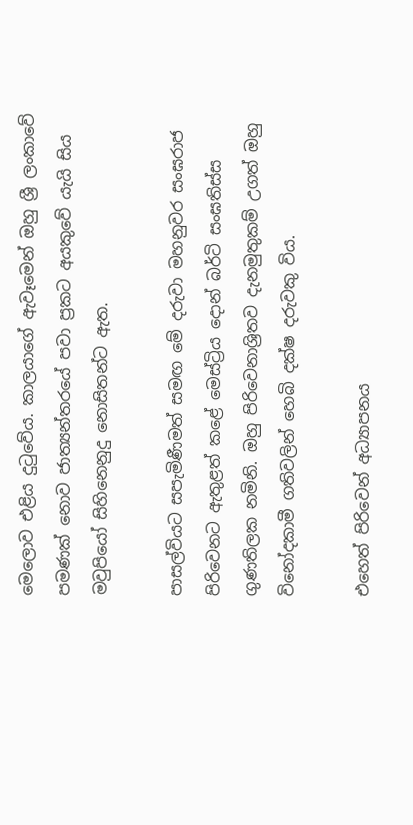මෙලොව එළිය දුටුවේය. කාලයාගේ ඇවෑමෙන් ඔහු ශ්‍රී ලංකාවේ පමණක් නොව ජාත්‍යන්තරයේ පවා ප්‍රකට අයකුවේ යැයි සිය මවුපියෝ සිහිනෙනුදු නොසිතන්ට ඇත.

පාසල්වියට සපැමිණීමත් සමඟ මේ දරුවා මහනුවර සංඝරාජ පිරිවෙනට ඇතුළත් කළේ මෙස්ට්‍රිය දොන් බර්ටි සංඝතිස්ස ගුණතිලක නමිනි. ඔහු පිරිවෙනාශ්‍රිතව දැනමුතුකම් උගත් ඔහු විනෝදකාමී ගතිවලින් හෙබි දක්ෂ දරුවකු විය.

එහෙත් පිරිවෙන් අධ්‍යාපනය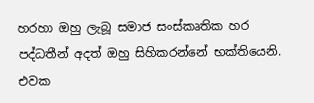හරහා ඔහු ලැබූ සමාජ සංස්කෘතික හර පද්ධතීන් අදත් ඔහු සිහිකරන්නේ භක්තියෙනි. එවක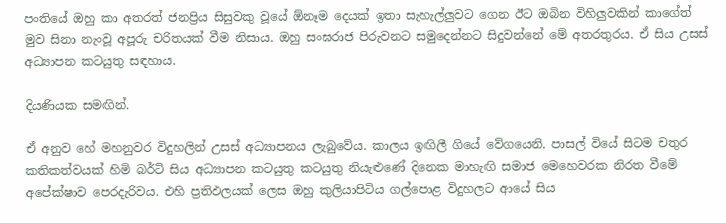පංතියේ ඔහු කා අතරත් ජනප්‍රිය සිසුවකු වූයේ ඕනෑම දෙයක් ඉතා සැහැල්ලුවට ගෙන ඊට ඔබින විහිලුවකින් කාගේත් මුව සිනා නැංවූ අපූරු චරිතයක් වීම නිසාය. ඔහු සංඝරාජ පිරුවනට සමුදෙන්නට සිදුවන්නේ මේ අතරතුරය. ඒ සිය උසස් අධ්‍යාපන කටයුතු සඳහාය.

දියණියක සමඟින්.

ඒ අනුව හේ මහනුවර විදුහලින් උසස් අධ්‍යාපනය ලැබුවේය. කාලය ඉඟිලී ගියේ වේගයෙනි. පාසල් වියේ සිටම චතුර කතිකත්වයක් හිමි බර්ටි සිය අධ්‍යාපන කටයුතු කටයුතු නියැළුණේ දිනෙක මාහැඟි සමාජ මෙහෙවරක නිරත වීමේ අපේක්ෂාව පෙරදැරිවය. එහි ප්‍රතිඵලයක් ලෙස ඔහු කුලියාපිටිය ගල්පොළ විදුහලට ආයේ සිය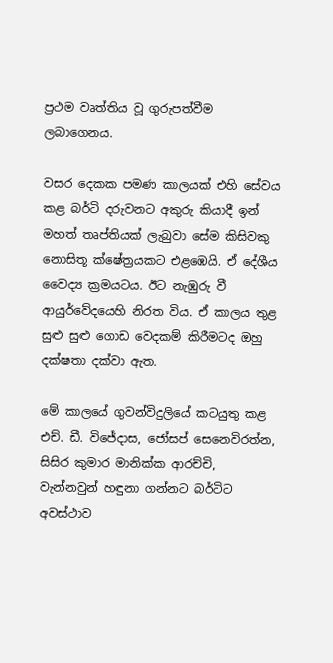ප්‍රථම වෘත්තිය වූ ගුරුපත්වීම ලබාගෙනය.

වසර දෙකක පමණ කාලයක් එහි සේවය කළ බර්ටි දරුවනට අකුරු කියාදී ඉන් මහත් තෘප්තියක් ලැබුවා සේම කිසිවකු නොසිතූ ක්ෂේත්‍රයකට එළඹෙයි. ඒ දේශීය වෛද්‍ය ක්‍රමයටය. ඊට නැඹුරු වී ආයුර්වේදයෙහි නිරත විය. ඒ කාලය තුළ සුළු සුළු ගොඩ වෙදකම් කිරීමටද ඔහු දක්ෂතා දක්වා ඇත.

මේ කාලයේ ගුවන්විදුලියේ කටයුතු කළ එච්. ඩී. විජේදාස, ජෝසප් සෙනෙවිරත්න, සිසිර කුමාර මානික්ක ආරච්චි, වැන්නවුන් හඳුනා ගන්නට බර්ටිට අවස්ථාව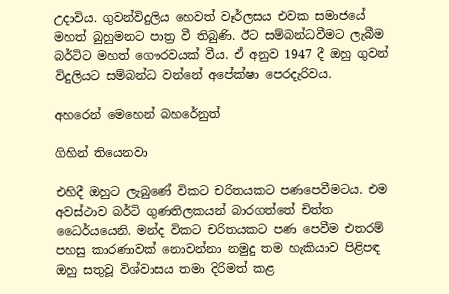උදාවිය. ගුවන්විදුලිය හෙවත් වෑර්ලසය එවක සමාජයේ මහත් බුහුමනට පාත්‍ර වී තිබුණි. ඊට සම්බන්ධවීමට ලැබීම බර්ටිට මහත් ගෞරවයක් වීය. ඒ අනුව 1947 දී ඔහු ගුවන් විදුලියට සම්බන්ධ වන්නේ අපේක්ෂා පෙරදැරිවය.

අහරෙන් මෙහෙන් බහරේනුත්

ගිහින් තියෙනවා

එහිදී ඔහුට ලැබුණේ විකට චරිතයකට පණපෙවීමටය. එම අවස්ථාව බර්ටි ගුණතිලකයන් බාරගත්තේ චිත්ත ධෛර්යයෙනි. මන්ද විකට චරිතයක‍ට පණ පෙවීම එතරම් පහසු කාරණාවක් නොවන්නා නමුදු තම හැකියාව පිළිපඳ ඔහු සතුවූ විශ්වාසය තමා දිරිමත් කළ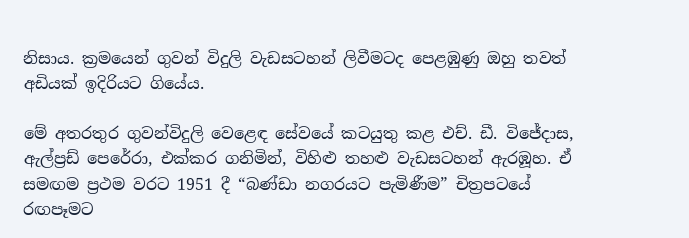නිසාය. ක්‍රමයෙන් ගුවන් විදුලි වැඩසටහන් ලිවීමටද පෙළඹුණු ඔහු තවත් අඩියක් ඉදිරියට ගියේය.

මේ අතරතුර ගුවන්විදුලි වෙළෙඳ සේවයේ කටයුතු කළ එච්. ඩී. විජේදාස, ඇල්ප්‍රඩ් පෙරේරා, එක්කර ගනිමින්, විහිළු තහළු වැඩසටහන් ඇරඹූහ. ඒ සමඟම ප්‍රථම වරට 1951 දී “බණ්ඩා නගරයට පැමිණීම” චිත්‍රපටයේ රඟපෑමට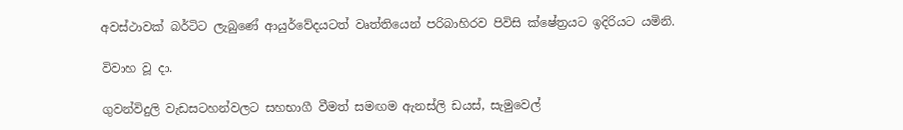අවස්ථාවක් බර්ටිට ලැබුණේ ආයුර්වේදයටත් වෘත්තියෙන් පරිබාහිරව පිවිසි ක්ෂේත්‍රයට ඉදිරියට යමිනි.

විවාහ වූ දා.

ගුවන්විදුලි වැඩසටහන්වලට සහභාගී වීමත් සමඟම ඇනස්ලි ඩයස්, සැමුවෙල්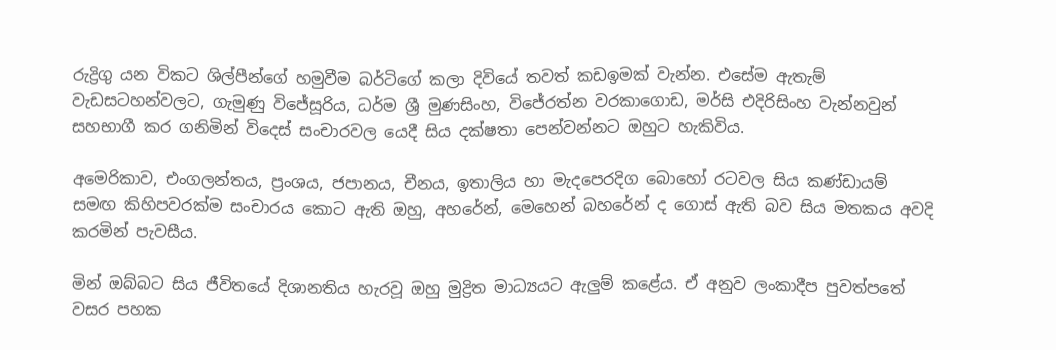රුද්‍රිගු යන විකට ශිල්පීන්ගේ හමුවීම බර්ටිගේ කලා දිවියේ තවත් කඩඉමක් වැන්න. එසේම ඇතැම් වැඩසටහන්වලට, ගැමුණු විජේසූරිය, ධර්ම ශ්‍රී මුණසිංහ, විජේරත්න වරකාගොඩ, මර්සි එදිරිසිංහ වැන්නවුන් සහභාගී කර ගනිමින් විදෙස් සංචාරවල යෙදී සිය දක්ෂතා පෙන්වන්නට ඔහුට හැකිවිය.

අමෙරිකාව, එංගලන්තය, ප්‍රංශය, ජපානය, චීනය, ඉතාලිය හා මැදපෙරදිග බොහෝ රටවල සිය කණ්ඩායම් සමඟ කිහිපවරක්ම සංචාරය කොට ඇති ඔහු, අහරේන්, මෙහෙන් බහරේන් ද ගොස් ඇති බව සිය මතකය අවදි කරමින් පැවසීය.

මින් ඔබ්බට සිය ජීවිතයේ දිශානතිය හැරවූ ඔහු මුද්‍රිත මාධ්‍යයට ඇලුම් කළේය. ඒ අනුව ලංකාදීප පුවත්පතේ වසර පහක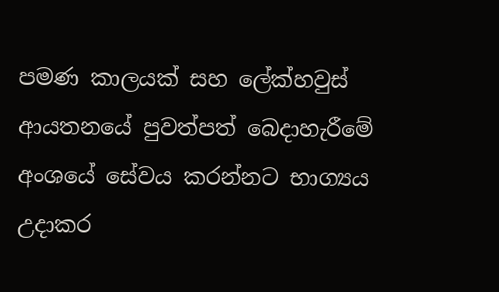පමණ කාලයක් සහ ලේක්හවුස් ආයතනයේ පුවත්පත් බෙදාහැරීමේ අංශයේ සේවය කරන්නට භාග්‍යය උදාකර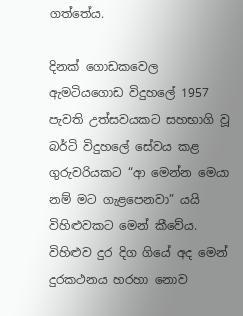ගත්තේය.

දිනක් ගොඩකවෙල ඇමටියගොඩ විදුහලේ 1957 පැවති උත්සවයකට සහභාගි වූ බර්ටි විදුහලේ සේවය කළ ගුරුවරියකට “ආ මෙන්න මෙයා නම් මට ගැළපෙනවා” යයි විහිළුවකට මෙන් කීවේය. විහිළුව දුර දිග ගියේ අද මෙන් දුරකථනය හරහා නොව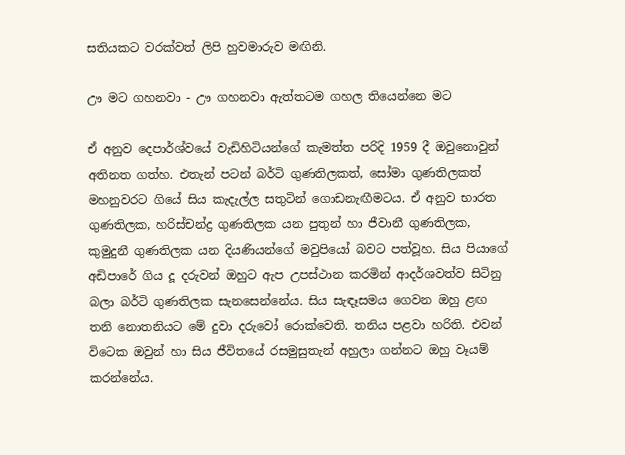සතියකට වරක්වත් ලිපි හුවමාරුව මඟිනි.

ඌ මට ගහනවා - ඌ ගහනවා ඇත්තටම ගහල තියෙන්නෙ මට

ඒ අනුව දෙපාර්ශ්වයේ වැඩිහිටියන්ගේ කැමත්ත පරිදි 1959 දී ඔවුනොවුන් අතිනත ගත්හ. එතැන් පටන් බර්ටි ගුණතිලකත්, සෝමා ගුණතිලකත් මහනුවරට ගියේ සිය කැදැල්ල සතුටින් ගොඩනැඟීමටය. ඒ අනුව භාරත ගුණතිලක, හරිස්චන්ද්‍ර ගුණතිලක යන පුතුන් හා ජීවානී ගුණතිලක, කුමුදුනී ගුණතිලක යන දියණියන්ගේ මවුපියෝ බවට පත්වූහ. සිය පියාගේ අඩිපාරේ ගිය දූ දරුවන් ඔහුට ඇප උපස්ථාන කරමින් ආදර්ශවත්ව සිටිනු බලා බර්ටි ගුණතිලක සැනසෙන්නේය. සිය සැඳෑසමය ගෙවන ඔහු ළඟ තනි නොතනියට මේ දුවා දරුවෝ රොක්වෙති. තනිය පළවා හරිති. එවන් විටෙක ඔවුන් හා සිය ජීවිතයේ රසමුසුතැන් අහුලා ගන්නට ඔහු වෑයම් කරන්නේය.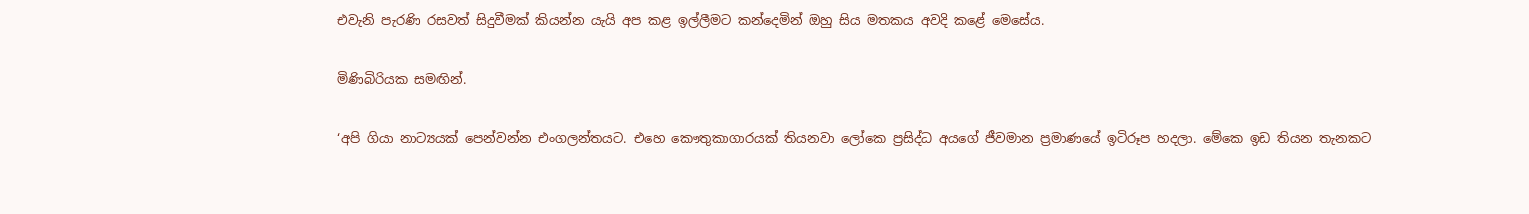එවැනි පැරණි රසවත් සිදුවීමක් කියන්න යැයි අප කළ ඉල්ලීමට කන්දෙමින් ඔහු සිය මතකය අවදි කළේ මෙසේය.

මිණිබිරියක සමඟින්.

‘අපි ගියා නාට්‍යයක් පෙන්වන්න එංගලන්තයට. එහෙ කෞතුකාගාරයක් තියනවා ලෝකෙ ප්‍රසිද්ධ අයගේ ජීවමාන ප්‍රමාණයේ ඉටිරූප හදලා. මේකෙ ඉඩ තියන තැනකට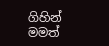ගිහින් මමත්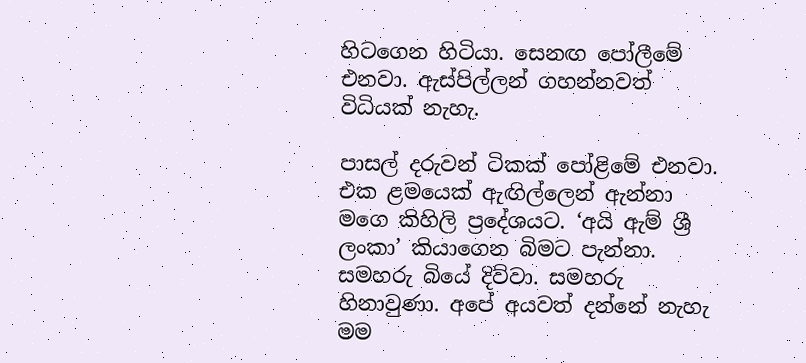හිටගෙන හිටියා. සෙනඟ පෝලීමේ එනවා. ඇස්පිල්ලන් ගහන්නවත් විධියක් නැහැ.

පාසල් දරුවන් ටිකක් පෝළිමේ එනවා. එක ළමයෙක් ඇඟිල්ලෙන් ඇන්නා මගෙ කිහිලි ප්‍රදේශයට. ‘අයි ඇම් ශ්‍රී ලංකා’ කියාගෙන බිමට පැන්නා. සමහරු බියේ දිව්වා. සමහරු හිනාවුණා. අපේ අයවත් දන්නේ නැහැ මම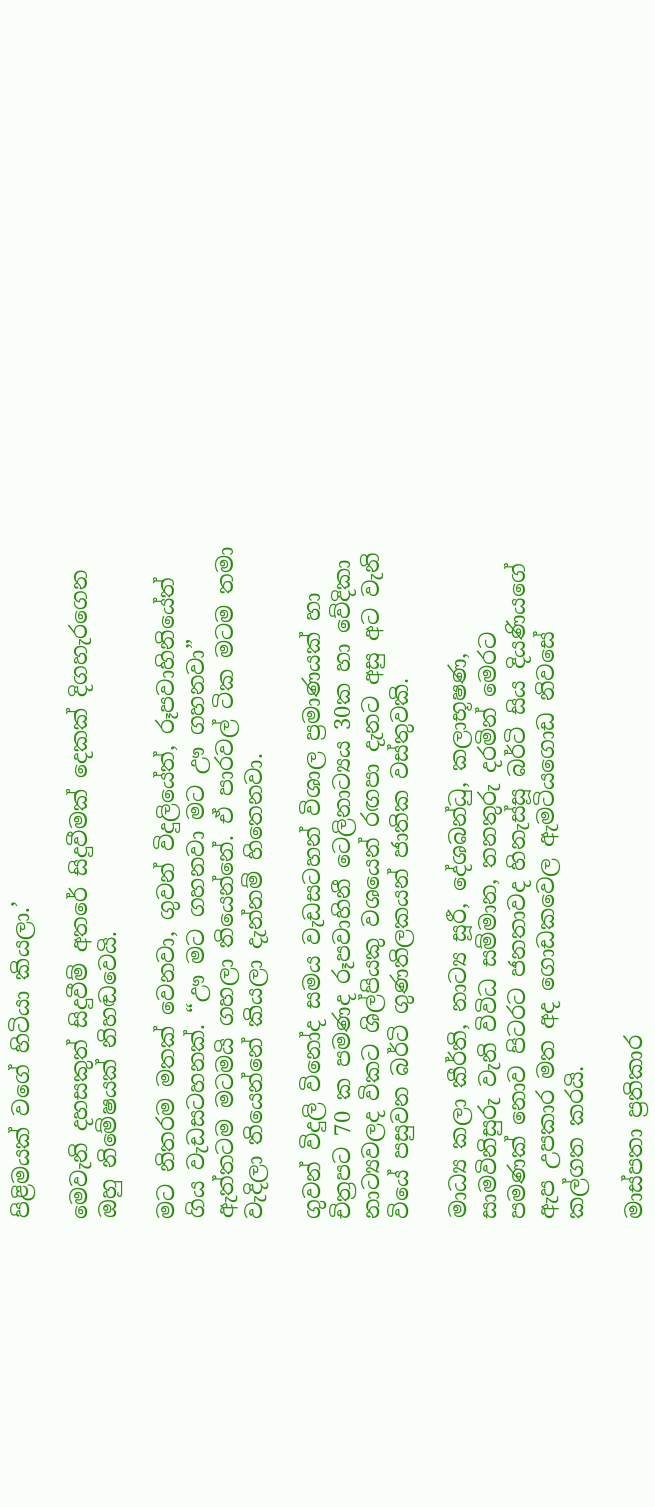පිළිමයක් වගේ හිටියා කියලා.’

මෙවැනි දහසකුත් සිදුවීම් අතරේ සිදුවීමක් දෙකක් දිගහැරගෙන ඔහු නිමේෂයක් නිහඬවෙයි.

මට නිතරම මතක් වෙනවා, ගුවන් විදුලියේත්, රූපවාහිනියේත් ගිය වැඩසටහනක්. “ඌ මට ගහනවා මට ඌ ගහනවා” ඇත්තටම මටමයි ගහලා තියෙන්නේ. ඒ පාරවල් ටික මටම තමා වැදිලා තියෙන්නේ කියලා දැන්නම් හිතෙනවා.

ගුවන් විදුලි විනෝද සමය වැඩසටහන් විශාල ප්‍රමාණයක් හා චිත්‍රපට 70 ක පමණද රූපවාහිනී ටෙලිනාට්‍යය 30ක හා වේදිකා නාට්‍යවලද විකට ශිල්පියකු වශයෙන් රඟපා දැනට අසු අට වැනි වියේ පසුවන බර්ටි ගුණතිලකයන් ජාතික වස්තුවකි.

මාධ්‍ය කලා කීර්ති, නාට්‍ය සූරී, දේශබන්ධු, කලාභූෂණ, සාමවිනිසුරු වැනි විවිධ සම්මාන, තනතුරු දරමින් මෙරට පමණක් නොව පිටරට ජනතාවද හිනැස්සූ බර්ටි සිය දියණියගේ ඇප උපකාර මත අද ගොඩකවෙල ඇමටියගොඩ නිවසේ කල්ගත කරයි.

මාස්පතා ප්‍රතිකාර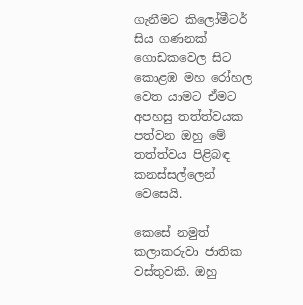ගැනීමට කිලෝමීටර් සිය ගණනක් ගොඩකවෙල සිට කොළඹ මහ රෝහල වෙත යාමට ඒමට අපහසු තත්ත්වයක පත්වන ඔහු මේ තත්ත්වය පිළිබඳ කනස්සල්ලෙන් වෙසෙයි.

කෙසේ නමුත් කලාකරුවා ජාතික වස්තුවකි. ඔහු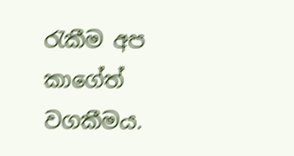රැකීම අප කාගේත් වගකීමය.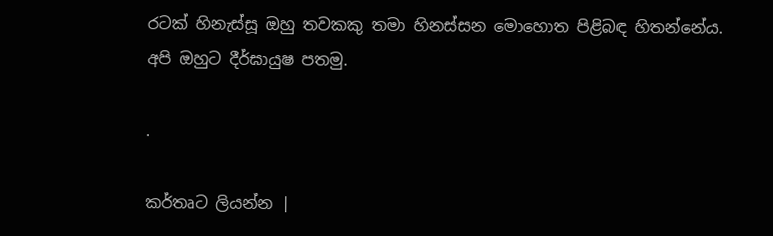රටක් හිනැස්සූ ඔහු තවකකු තමා හිනස්සන මොහොත පිළිබඳ හිතන්නේය. අපි ඔහුට දීර්ඝායුෂ පතමු.

.

කර්තෘට ලියන්න |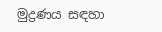මුද්‍රණය සඳහා